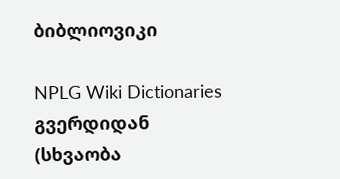ბიბლიოვიკი

NPLG Wiki Dictionaries გვერდიდან
(სხვაობა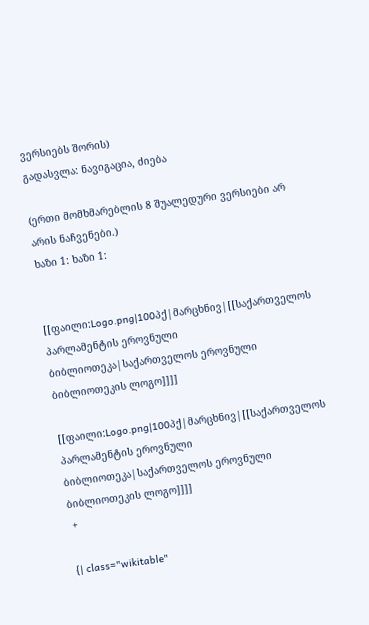ვერსიებს შორის)
გადასვლა: ნავიგაცია, ძიება

(ერთი მომხმარებლის 8 შუალედური ვერსიები არ არის ნაჩვენები.)
ხაზი 1: ხაზი 1:


[[ფაილი:Logo.png|100პქ|მარცხნივ|[[საქართველოს პარლამენტის ეროვნული ბიბლიოთეკა|საქართველოს ეროვნული ბიბლიოთეკის ლოგო]]]]

[[ფაილი:Logo.png|100პქ|მარცხნივ|[[საქართველოს პარლამენტის ეროვნული ბიბლიოთეკა|საქართველოს ეროვნული ბიბლიოთეკის ლოგო]]]]
 +

{| class="wikitable"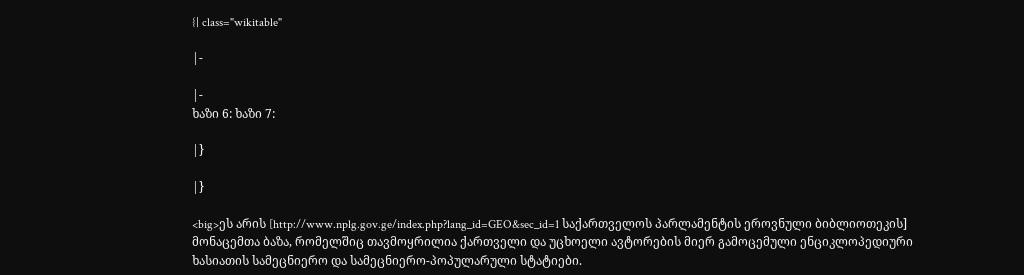{| class="wikitable"

|-

|-
ხაზი 6: ხაზი 7:

|}

|}

<big>ეს არის [http://www.nplg.gov.ge/index.php?lang_id=GEO&sec_id=1 საქართველოს პარლამენტის ეროვნული ბიბლიოთეკის] მონაცემთა ბაზა, რომელშიც თავმოყრილია ქართველი და უცხოელი ავტორების მიერ გამოცემული ენციკლოპედიური ხასიათის სამეცნიერო და სამეცნიერო-პოპულარული სტატიები.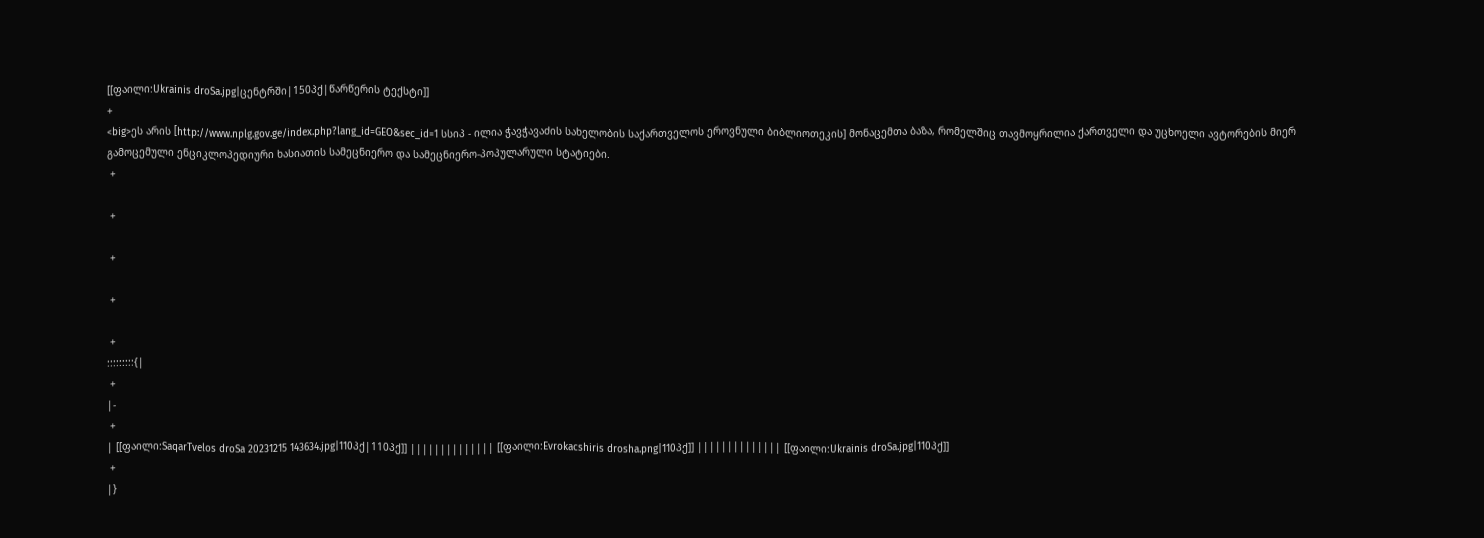[[ფაილი:Ukrainis droSa.jpg|ცენტრში|150პქ|წარწერის ტექსტი]]
+
<big>ეს არის [http://www.nplg.gov.ge/index.php?lang_id=GEO&sec_id=1 სსიპ - ილია ჭავჭავაძის სახელობის საქართველოს ეროვნული ბიბლიოთეკის] მონაცემთა ბაზა, რომელშიც თავმოყრილია ქართველი და უცხოელი ავტორების მიერ გამოცემული ენციკლოპედიური ხასიათის სამეცნიერო და სამეცნიერო-პოპულარული სტატიები.
 +

 +

 +

 +

 +
:::::::::{|
 +
|-
 +
| [[ფაილი:SaqarTvelos droSa 20231215 143634.jpg|110პქ|110პქ]] |||||||||||||| [[ფაილი:Evrokacshiris drosha.png|110პქ]] |||||||||||||| [[ფაილი:Ukrainis droSa.jpg|110პქ]]
 +
|}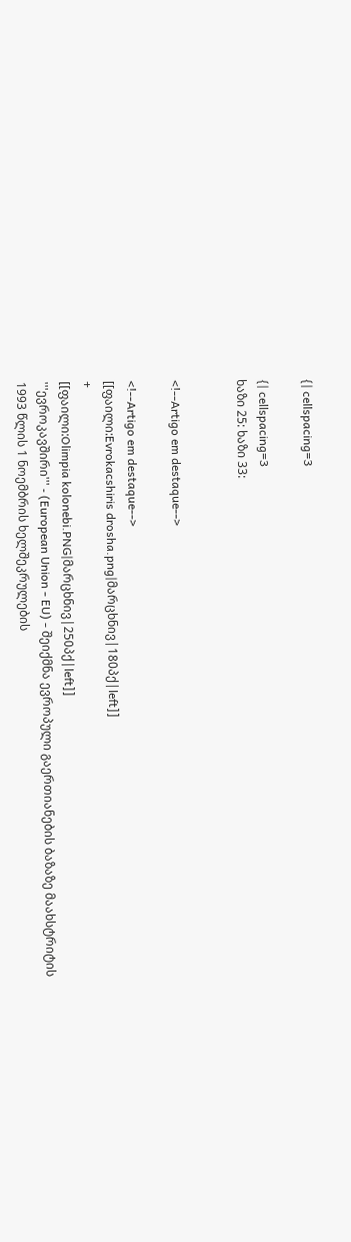{| cellspacing=3

{| cellspacing=3
ხაზი 25: ხაზი 33:


<!--Artigo em destaque-->

<!--Artigo em destaque-->
[[ფაილი:Evrokacshiris drosha.png|მარცხნივ|180პქ|left]]
+
[[ფაილი:Olimpia kolonebi.PNG|მარცხნივ|250პქ|left]]
'''ევროკავშირი''' - (European Union - EU) - შეიქმნა ევროპული გაერთიანების ბაზაზე მაახსტრიტის 1993 წლის 1 ნოემბრის ხელშეკრულების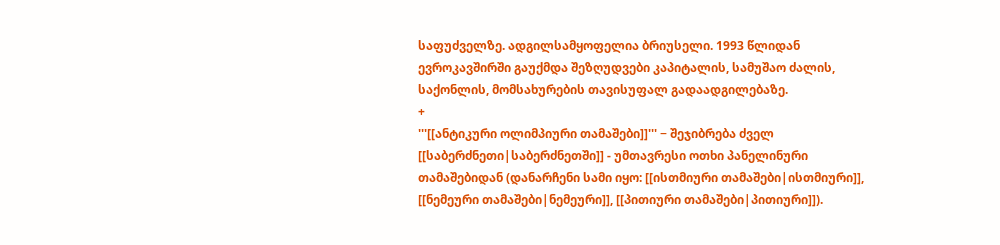საფუძველზე. ადგილსამყოფელია ბრიუსელი. 1993 წლიდან ევროკავშირში გაუქმდა შეზღუდვები კაპიტალის, სამუშაო ძალის, საქონლის, მომსახურების თავისუფალ გადაადგილებაზე.
+
'''[[ანტიკური ოლიმპიური თამაშები]]''' − შეჯიბრება ძველ [[საბერძნეთი|საბერძნეთში]] - უმთავრესი ოთხი პანელინური თამაშებიდან (დანარჩენი სამი იყო: [[ისთმიური თამაშები|ისთმიური]], [[ნემეური თამაშები|ნემეური]], [[პითიური თამაშები|პითიური]]).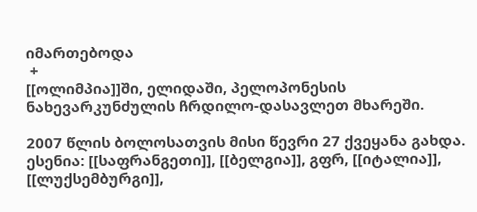იმართებოდა
 +
[[ოლიმპია]]ში, ელიდაში, პელოპონესის ნახევარკუნძულის ჩრდილო-დასავლეთ მხარეში.

2007 წლის ბოლოსათვის მისი წევრი 27 ქვეყანა გახდა. ესენია: [[საფრანგეთი]], [[ბელგია]], გფრ, [[იტალია]], [[ლუქსემბურგი]],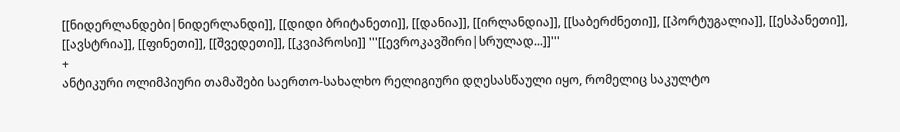[[ნიდერლანდები|ნიდერლანდი]], [[დიდი ბრიტანეთი]], [[დანია]], [[ირლანდია]], [[საბერძნეთი]], [[პორტუგალია]], [[ესპანეთი]], [[ავსტრია]], [[ფინეთი]], [[შვედეთი]], [[კვიპროსი]] '''[[ევროკავშირი|სრულად...]]'''
+
ანტიკური ოლიმპიური თამაშები საერთო-სახალხო რელიგიური დღესასწაული იყო, რომელიც საკულტო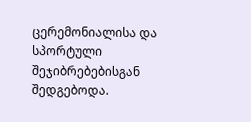ცერემონიალისა და სპორტული შეჯიბრებებისგან შედგებოდა.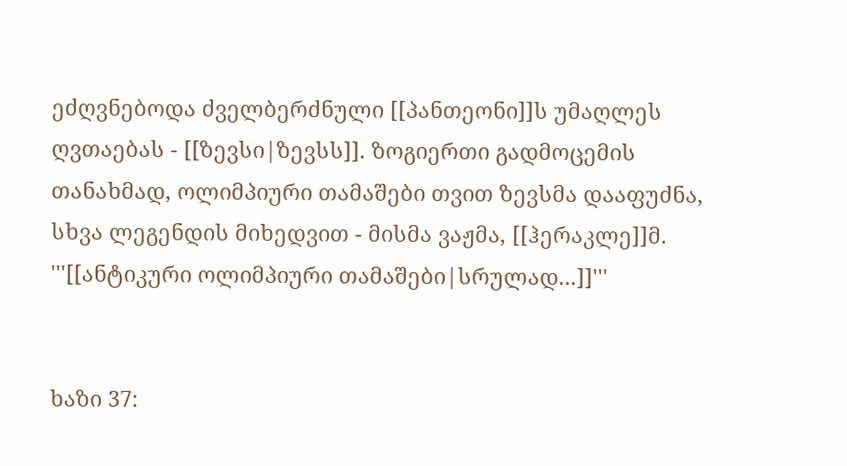ეძღვნებოდა ძველბერძნული [[პანთეონი]]ს უმაღლეს ღვთაებას - [[ზევსი|ზევსს]]. ზოგიერთი გადმოცემის თანახმად, ოლიმპიური თამაშები თვით ზევსმა დააფუძნა, სხვა ლეგენდის მიხედვით - მისმა ვაჟმა, [[ჰერაკლე]]მ. '''[[ანტიკური ოლიმპიური თამაშები|სრულად...]]'''


ხაზი 37: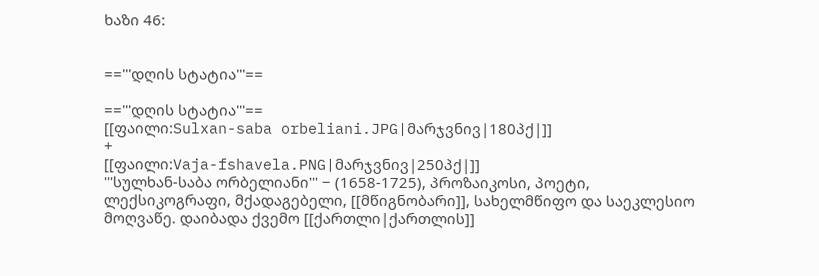ხაზი 46:


=='''დღის სტატია'''==

=='''დღის სტატია'''==
[[ფაილი:Sulxan-saba orbeliani.JPG|მარჯვნივ|180პქ|]]
+
[[ფაილი:Vaja-fshavela.PNG|მარჯვნივ|250პქ|]]
'''სულხან-საბა ორბელიანი''' − (1658-1725), პროზაიკოსი, პოეტი, ლექსიკოგრაფი, მქადაგებელი, [[მწიგნობარი]], სახელმწიფო და საეკლესიო მოღვაწე. დაიბადა ქვემო [[ქართლი|ქართლის]]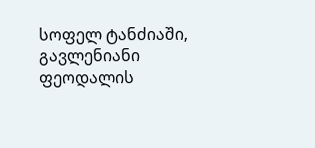სოფელ ტანძიაში, გავლენიანი ფეოდალის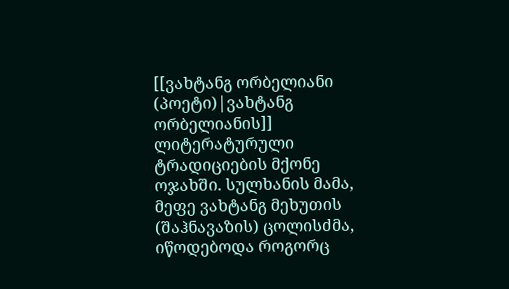[[ვახტანგ ორბელიანი (პოეტი)|ვახტანგ ორბელიანის]] ლიტერატურული ტრადიციების მქონე ოჯახში. სულხანის მამა, მეფე ვახტანგ მეხუთის (შაჰნავაზის) ცოლისძმა, იწოდებოდა როგორც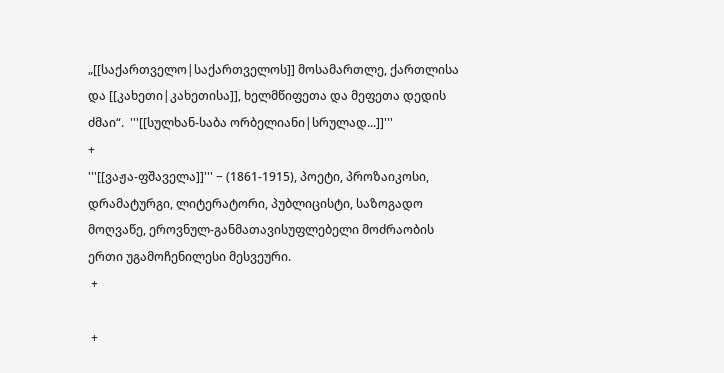„[[საქართველო|საქართველოს]] მოსამართლე, ქართლისა და [[კახეთი|კახეთისა]], ხელმწიფეთა და მეფეთა დედის ძმაი“.  '''[[სულხან-საბა ორბელიანი|სრულად...]]'''
+
'''[[ვაჟა-ფშაველა]]''' − (1861-1915), პოეტი, პროზაიკოსი, დრამატურგი, ლიტერატორი, პუბლიცისტი, საზოგადო მოღვაწე, ეროვნულ-განმათავისუფლებელი მოძრაობის ერთი უგამოჩენილესი მესვეური.
 +

 +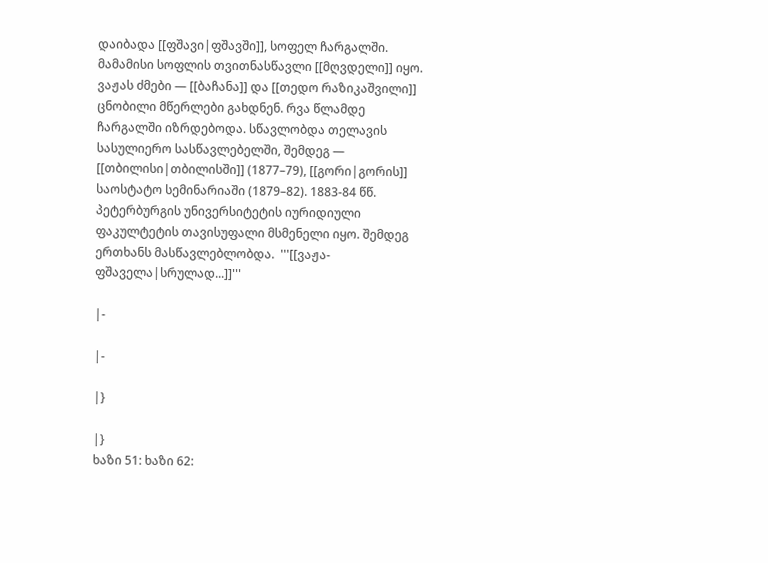დაიბადა [[ფშავი|ფშავში]], სოფელ ჩარგალში. მამამისი სოფლის თვითნასწავლი [[მღვდელი]] იყო. ვაჟას ძმები — [[ბაჩანა]] და [[თედო რაზიკაშვილი]] ცნობილი მწერლები გახდნენ. რვა წლამდე ჩარგალში იზრდებოდა. სწავლობდა თელავის სასულიერო სასწავლებელში, შემდეგ — [[თბილისი|თბილისში]] (1877–79), [[გორი|გორის]] საოსტატო სემინარიაში (1879–82). 1883-84 წწ. პეტერბურგის უნივერსიტეტის იურიდიული ფაკულტეტის თავისუფალი მსმენელი იყო. შემდეგ ერთხანს მასწავლებლობდა.  '''[[ვაჟა-ფშაველა|სრულად...]]'''

|-

|-

|}

|}
ხაზი 51: ხაზი 62: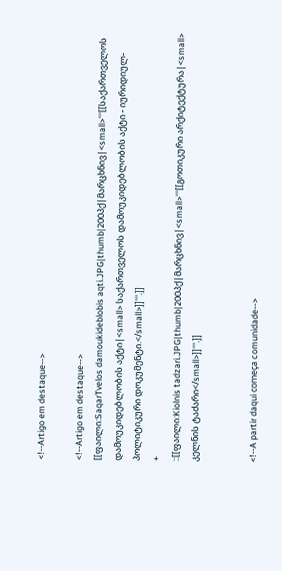<!--Artigo em destaque-->

<!--Artigo em destaque-->
[[ფაილი:SaqarTvelos damoukideblobis aqti.JPG|thumb|200პქ|მარცხნივ|<small>'''[[საქართველოს დამოუკიდებლობის აქტი|<small> საქართველოს დამოუკიდებლობის აქტი - იურიდიულ-პოლიტიკური დოკუმენტი.</small>]]'''.]]
+
::[[ფაილი:Kiolnis tadzari.JPG|thumb|200პქ|მარცხნივ|<small>'''[[გოთიკური არქიტექტურა|<small> კელნის ტაძარი</small>]]'''.]]


<!--A partir daqui começa comunidade-->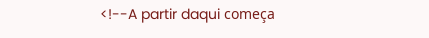<!--A partir daqui começa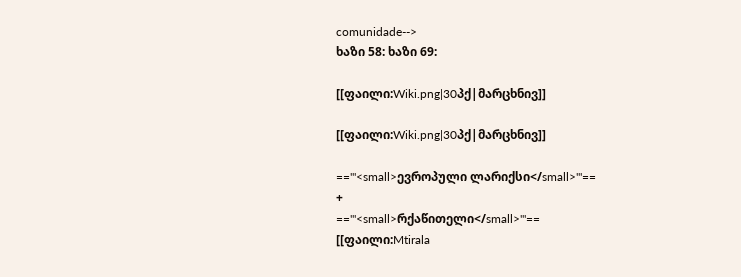comunidade-->
ხაზი 58: ხაზი 69:

[[ფაილი:Wiki.png|30პქ|მარცხნივ]]

[[ფაილი:Wiki.png|30პქ|მარცხნივ]]

=='''<small>ევროპული ლარიქსი</small>'''==
+
=='''<small>რქაწითელი</small>'''==
[[ფაილი:Mtirala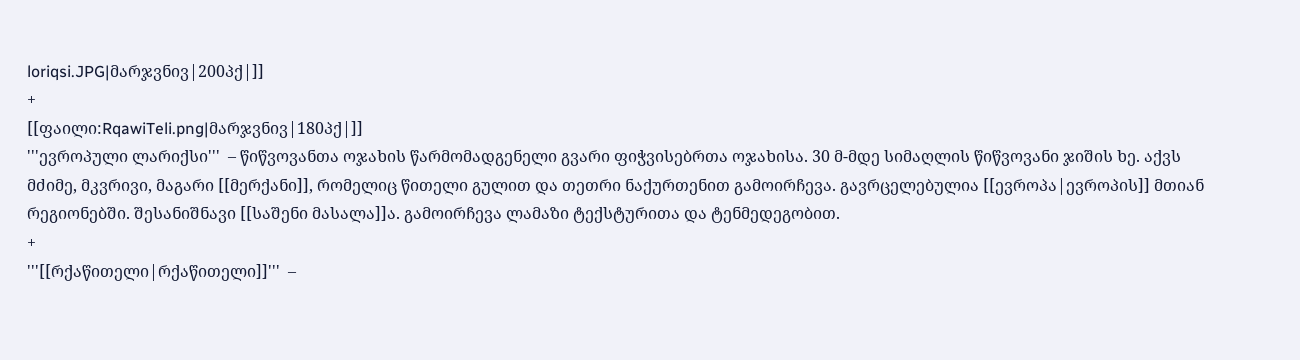loriqsi.JPG|მარჯვნივ|200პქ|]]
+
[[ფაილი:RqawiTeli.png|მარჯვნივ|180პქ|]]
'''ევროპული ლარიქსი'''  – წიწვოვანთა ოჯახის წარმომადგენელი გვარი ფიჭვისებრთა ოჯახისა. 30 მ-მდე სიმაღლის წიწვოვანი ჯიშის ხე. აქვს მძიმე, მკვრივი, მაგარი [[მერქანი]], რომელიც წითელი გულით და თეთრი ნაქურთენით გამოირჩევა. გავრცელებულია [[ევროპა|ევროპის]] მთიან რეგიონებში. შესანიშნავი [[საშენი მასალა]]ა. გამოირჩევა ლამაზი ტექსტურითა და ტენმედეგობით.
+
'''[[რქაწითელი|რქაწითელი]]'''  –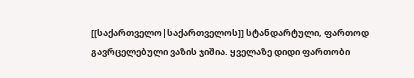[[საქართველო|საქართველოს]] სტანდარტული, ფართოდ გავრცელებული ვაზის ჯიშია. ყველაზე დიდი ფართობი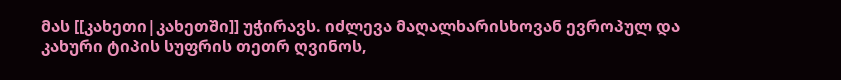მას [[კახეთი|კახეთში]] უჭირავს. იძლევა მაღალხარისხოვან ევროპულ და კახური ტიპის სუფრის თეთრ ღვინოს,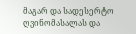მაგარ და სადესერტო ღვინომასალას და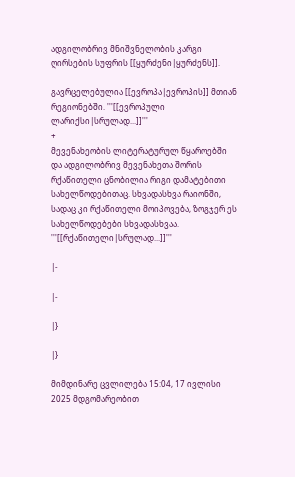ადგილობრივ მნიშვნელობის კარგი ღირსების სუფრის [[ყურძენი|ყურძენს]].

გავრცელებულია [[ევროპა|ევროპის]] მთიან რეგიონებში. '''[[ევროპული ლარიქსი|სრულად...]]'''
+
მევენახეობის ლიტერატურულ წყაროებში და ადგილობრივ მევენახეთა შორის რქაწითელი ცნობილია რიგი დამატებითი სახელწოდებითაც. სხვადასხვა რაიონში, სადაც კი რქაწითელი მოიპოვება, ზოგჯერ ეს სახელწოდებები სხვადასხვაა. '''[[რქაწითელი|სრულად...]]'''

|-

|-

|}

|}

მიმდინარე ცვლილება 15:04, 17 ივლისი 2025 მდგომარეობით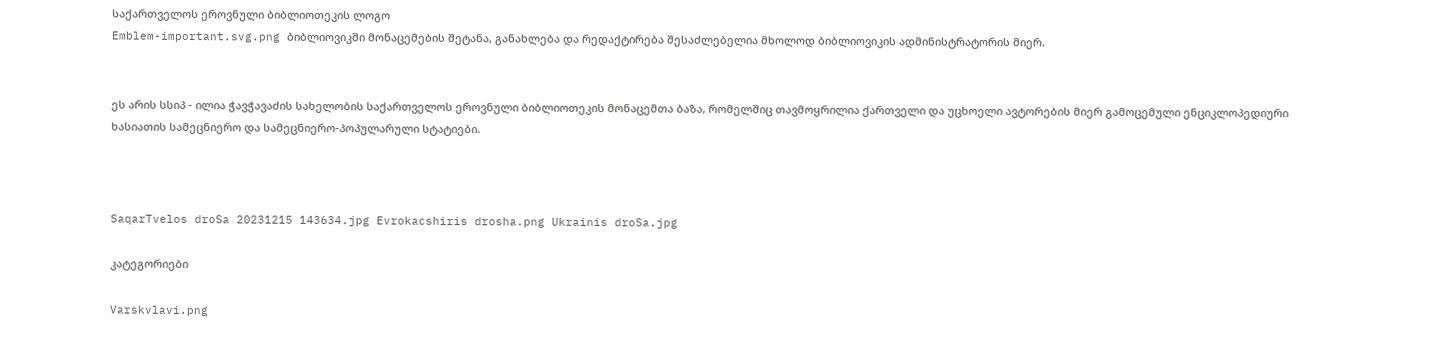საქართველოს ეროვნული ბიბლიოთეკის ლოგო
Emblem-important.svg.png ბიბლიოვიკში მონაცემების შეტანა, განახლება და რედაქტირება შესაძლებელია მხოლოდ ბიბლიოვიკის ადმინისტრატორის მიერ.


ეს არის სსიპ - ილია ჭავჭავაძის სახელობის საქართველოს ეროვნული ბიბლიოთეკის მონაცემთა ბაზა, რომელშიც თავმოყრილია ქართველი და უცხოელი ავტორების მიერ გამოცემული ენციკლოპედიური ხასიათის სამეცნიერო და სამეცნიერო-პოპულარული სტატიები.



SaqarTvelos droSa 20231215 143634.jpg Evrokacshiris drosha.png Ukrainis droSa.jpg

კატეგორიები

Varskvlavi.png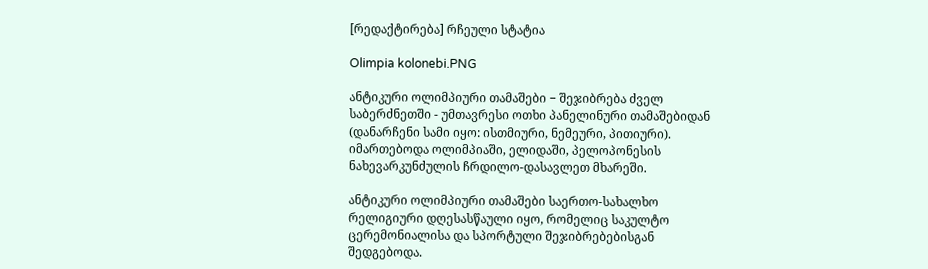[რედაქტირება] რჩეული სტატია

Olimpia kolonebi.PNG

ანტიკური ოლიმპიური თამაშები − შეჯიბრება ძველ საბერძნეთში - უმთავრესი ოთხი პანელინური თამაშებიდან (დანარჩენი სამი იყო: ისთმიური, ნემეური, პითიური). იმართებოდა ოლიმპიაში, ელიდაში, პელოპონესის ნახევარკუნძულის ჩრდილო-დასავლეთ მხარეში.

ანტიკური ოლიმპიური თამაშები საერთო-სახალხო რელიგიური დღესასწაული იყო, რომელიც საკულტო ცერემონიალისა და სპორტული შეჯიბრებებისგან შედგებოდა.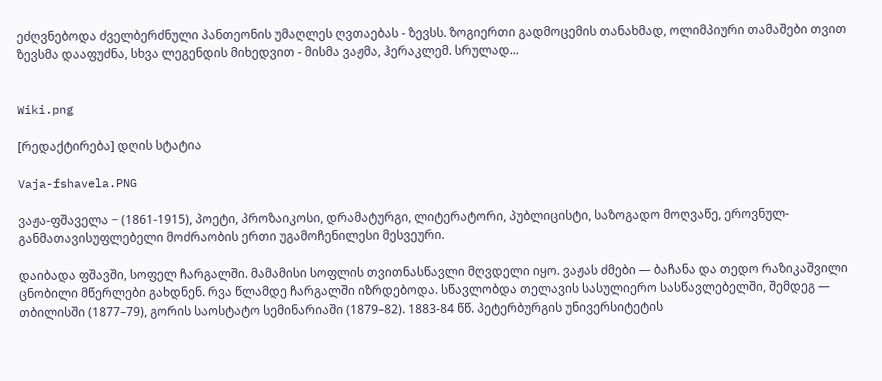ეძღვნებოდა ძველბერძნული პანთეონის უმაღლეს ღვთაებას - ზევსს. ზოგიერთი გადმოცემის თანახმად, ოლიმპიური თამაშები თვით ზევსმა დააფუძნა, სხვა ლეგენდის მიხედვით - მისმა ვაჟმა, ჰერაკლემ. სრულად...


Wiki.png

[რედაქტირება] დღის სტატია

Vaja-fshavela.PNG

ვაჟა-ფშაველა − (1861-1915), პოეტი, პროზაიკოსი, დრამატურგი, ლიტერატორი, პუბლიცისტი, საზოგადო მოღვაწე, ეროვნულ-განმათავისუფლებელი მოძრაობის ერთი უგამოჩენილესი მესვეური.

დაიბადა ფშავში, სოფელ ჩარგალში. მამამისი სოფლის თვითნასწავლი მღვდელი იყო. ვაჟას ძმები — ბაჩანა და თედო რაზიკაშვილი ცნობილი მწერლები გახდნენ. რვა წლამდე ჩარგალში იზრდებოდა. სწავლობდა თელავის სასულიერო სასწავლებელში, შემდეგ — თბილისში (1877–79), გორის საოსტატო სემინარიაში (1879–82). 1883-84 წწ. პეტერბურგის უნივერსიტეტის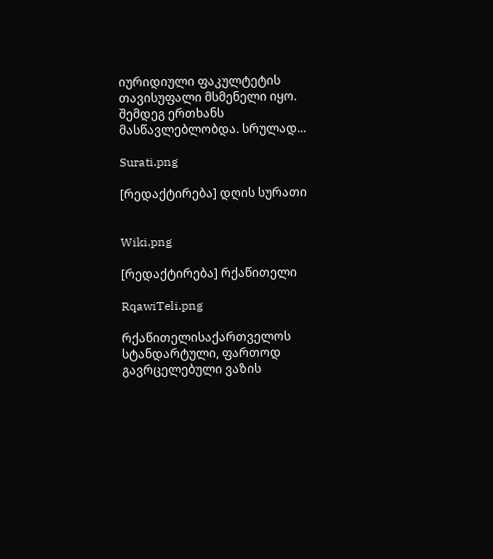იურიდიული ფაკულტეტის თავისუფალი მსმენელი იყო. შემდეგ ერთხანს მასწავლებლობდა. სრულად...

Surati.png

[რედაქტირება] დღის სურათი


Wiki.png

[რედაქტირება] რქაწითელი

RqawiTeli.png

რქაწითელისაქართველოს სტანდარტული, ფართოდ გავრცელებული ვაზის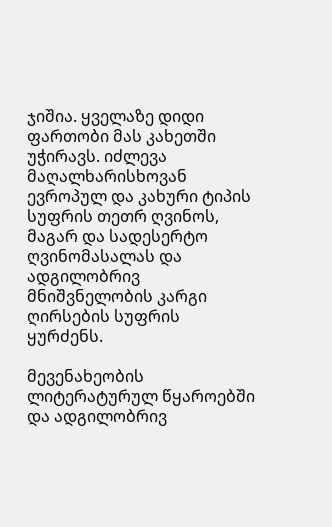ჯიშია. ყველაზე დიდი ფართობი მას კახეთში უჭირავს. იძლევა მაღალხარისხოვან ევროპულ და კახური ტიპის სუფრის თეთრ ღვინოს, მაგარ და სადესერტო ღვინომასალას და ადგილობრივ მნიშვნელობის კარგი ღირსების სუფრის ყურძენს.

მევენახეობის ლიტერატურულ წყაროებში და ადგილობრივ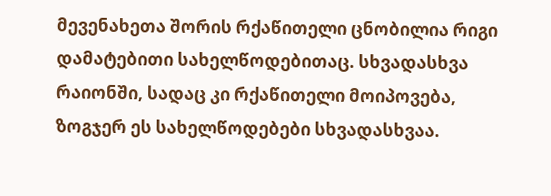მევენახეთა შორის რქაწითელი ცნობილია რიგი დამატებითი სახელწოდებითაც. სხვადასხვა რაიონში, სადაც კი რქაწითელი მოიპოვება, ზოგჯერ ეს სახელწოდებები სხვადასხვაა.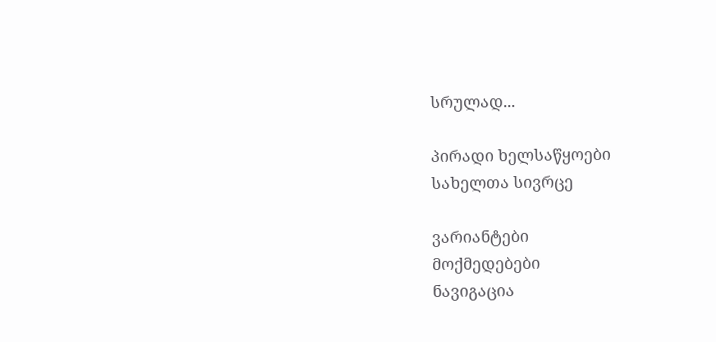სრულად...

პირადი ხელსაწყოები
სახელთა სივრცე

ვარიანტები
მოქმედებები
ნავიგაცია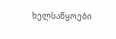ხელსაწყოები